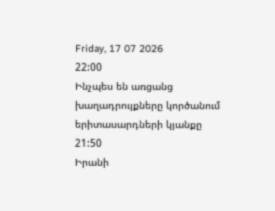Friday, 17 07 2026
22:00
Ինչպես են առցանց խաղադրույքները կործանում երիտասարդների կյանքը
21:50
Իրանի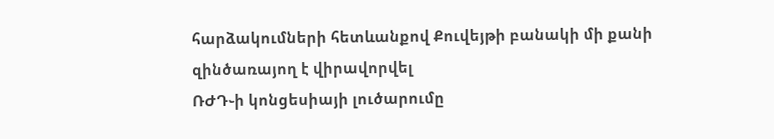հարձակումների հետևանքով Քուվեյթի բանակի մի քանի զինծառայող է վիրավորվել
ՌԺԴ֊ի կոնցեսիայի լուծարումը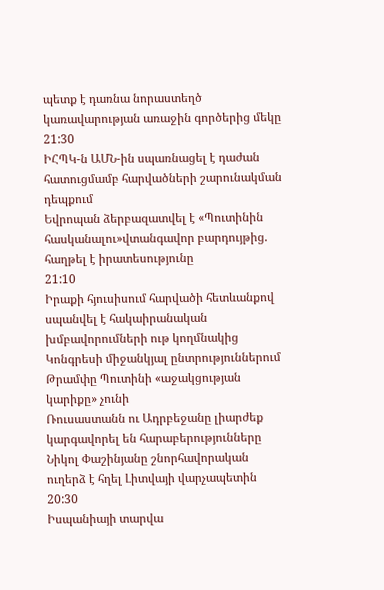պետք է դառնա նորաստեղծ կառավարության առաջին գործերից մեկը
21:30
ԻՀՊԿ-ն ԱՄՆ-ին սպառնացել է դաժան հատուցմամբ հարվածների շարունակման դեպքում
Եվրոպան ձերբազատվել է «Պուտինին հասկանալու»վտանգավոր բարդույթից. հաղթել է իրատեսությունը
21:10
Իրաքի հյուսիսում հարվածի հետևանքով սպանվել է հակաիրանական խմբավորումների ութ կողմնակից
Կոնգրեսի միջանկյալ ընտրություններում Թրամփը Պուտինի «աջակցության կարիքը» չունի
Ռուսաստանն ու Ադրբեջանը լիարժեք կարգավորել են հարաբերությունները
Նիկոլ Փաշինյանը շնորհավորական ուղերձ է հղել Լիտվայի վարչապետին
20:30
Իսպանիայի տարվա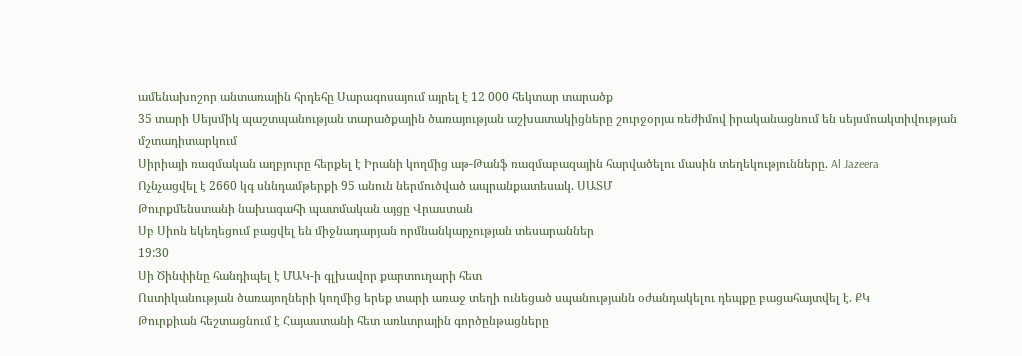ամենախոշոր անտառային հրդեհը Սարագոսայում այրել է 12 000 հեկտար տարածք
35 տարի Սեյսմիկ պաշտպանության տարածքային ծառայության աշխատակիցները շուրջօրյա ռեժիմով իրականացնում են սեյսմոակտիվության մշտադիտարկում
Սիրիայի ռազմական աղբյուրը հերքել է Իրանի կողմից աթ-Թանֆ ռազմաբազային հարվածելու մասին տեղեկությունները. Al Jazeera
Ոչնչացվել է 2660 կգ սննդամթերքի 95 անուն ներմուծված ապրանքատեսակ. ՍԱՏՄ
Թուրքմենստանի նախագահի պատմական այցը Վրաստան
Սբ Սիոն եկեղեցում բացվել են միջնադարյան որմնանկարչության տեսարաններ
19:30
Սի Ծինփինը հանդիպել է ՄԱԿ-ի գլխավոր քարտուղարի հետ
Ոստիկանության ծառայողների կողմից երեք տարի առաջ տեղի ունեցած սպանությանն օժանդակելու դեպքը բացահայտվել է. ՔԿ
Թուրքիան հեշտացնում է Հայաստանի հետ առևտրային գործընթացները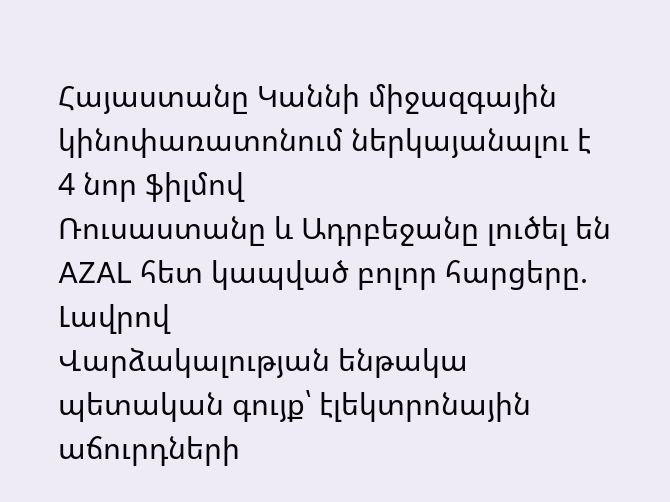Հայաստանը Կաննի միջազգային կինոփառատոնում ներկայանալու է 4 նոր ֆիլմով
Ռուսաստանը և Ադրբեջանը լուծել են AZAL հետ կապված բոլոր հարցերը. Լավրով
Վարձակալության ենթակա պետական գույք՝ էլեկտրոնային աճուրդների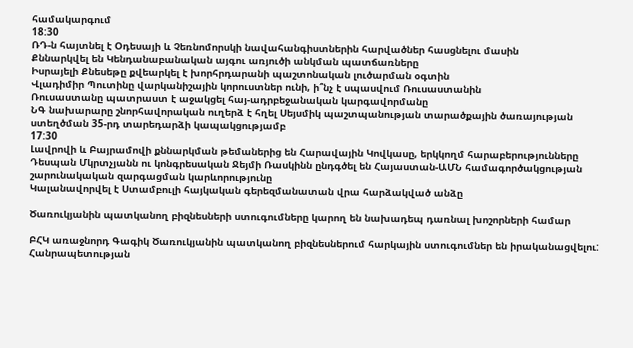համակարգում
18:30
ՌԴ-ն հայտնել է Օդեսայի և Չեռնոմորսկի նավահանգիստներին հարվածներ հասցնելու մասին
Քննարկվել են Կենդանաբանական այգու առյուծի անկման պատճառները
Իսրայելի Քնեսեթը քվեարկել է խորհրդարանի պաշտոնական լուծարման օգտին
Վլադիմիր Պուտինը վարկանիշային կորուստներ ունի, ի՞նչ է սպասվում Ռուսաստանին
Ռուսաստանը պատրաստ է աջակցել հայ-ադրբեջանական կարգավորմանը
ՆԳ նախարարը շնորհավորական ուղերձ է հղել Սեյսմիկ պաշտպանության տարածքային ծառայության ստեղծման 35-րդ տարեդարձի կապակցությամբ
17:30
Լավրովի և Բայրամովի քննարկման թեմաներից են Հարավային Կովկասը, երկկողմ հարաբերությունները
Դեսպան Մկրտչյանն ու կոնգրեսական Ջեյմի Ռասկինն ընդգծել են Հայաստան-ԱՄՆ համագործակցության շարունակական զարգացման կարևորությունը
Կալանավորվել է Ստամբուլի հայկական գերեզմանատան վրա հարձակված անձը

Ծառուկյանին պատկանող բիզնեսների ստուգումները կարող են նախադեպ դառնալ խոշորների համար

ԲՀԿ առաջնորդ Գագիկ Ծառուկյանին պատկանող բիզնեսներում հարկային ստուգումներ են իրականացվելու: Հանրապետության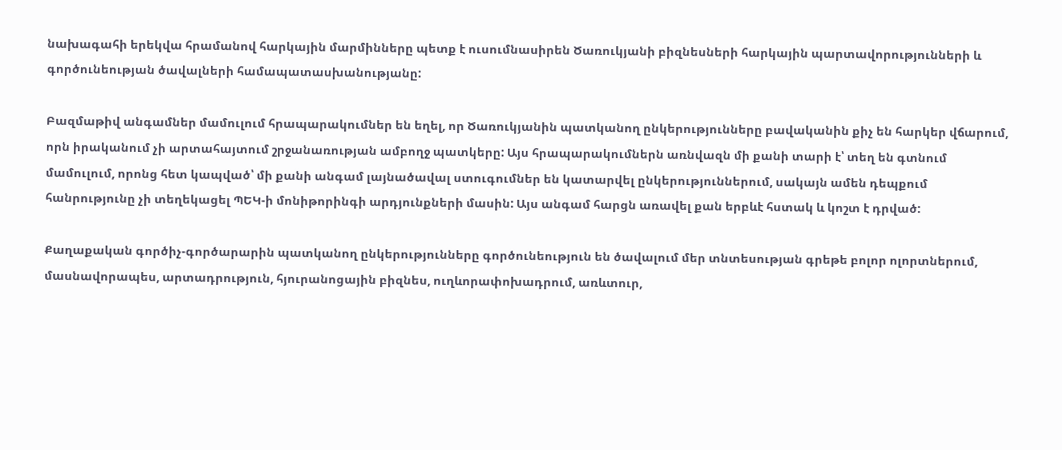նախագահի երեկվա հրամանով հարկային մարմինները պետք է ուսումնասիրեն Ծառուկյանի բիզնեսների հարկային պարտավորությունների և գործունեության ծավալների համապատասխանությանը:

Բազմաթիվ անգամներ մամուլում հրապարակումներ են եղել, որ Ծառուկյանին պատկանող ընկերությունները բավականին քիչ են հարկեր վճարում, որն իրականում չի արտահայտում շրջանառության ամբողջ պատկերը: Այս հրապարակումներն առնվազն մի քանի տարի է՝ տեղ են գտնում մամուլում, որոնց հետ կապված՝ մի քանի անգամ լայնածավալ ստուգումներ են կատարվել ընկերություններում, սակայն ամեն դեպքում հանրությունը չի տեղեկացել ՊԵԿ-ի մոնիթորինգի արդյունքների մասին: Այս անգամ հարցն առավել քան երբևէ հստակ և կոշտ է դրված:

Քաղաքական գործիչ-գործարարին պատկանող ընկերությունները գործունեություն են ծավալում մեր տնտեսության գրեթե բոլոր ոլորտներում, մասնավորապես, արտադրություն, հյուրանոցային բիզնես, ուղևորափոխադրում, առևտուր,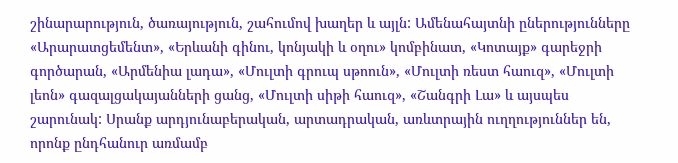շինարարություն, ծառայություն, շահումով խաղեր և այլն: Ամենահայտնի ըներությունները «Արարատցեմենտ», «Երևանի գինու, կոնյակի և օղու» կոմբինատ, «Կոտայք» գարեջրի գործարան, «Արմենիա լադա», «Մուլտի գրուպ սթոուն», «Մուլտի ռեստ հաուզ», «Մուլտի լեոն» գազալցակայանների ցանց, «Մուլտի սիթի հաուզ», «Շանգրի Լա» և այսպես շարունակ: Սրանք արդյունաբերական, արտադրական, առևտրային ուղղություններ են, որոնք ընդհանուր առմամբ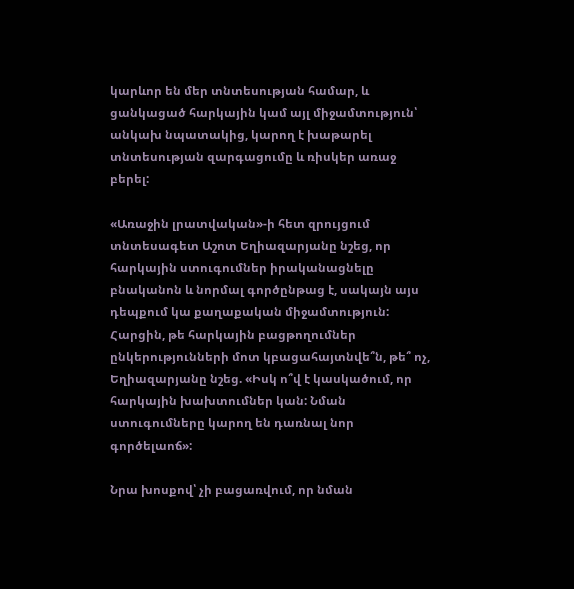կարևոր են մեր տնտեսության համար, և ցանկացած հարկային կամ այլ միջամտություն՝ անկախ նպատակից, կարող է խաթարել տնտեսության զարգացումը և ռիսկեր առաջ բերել:

«Առաջին լրատվական»-ի հետ զրույցում տնտեսագետ Աշոտ Եղիազարյանը նշեց, որ հարկային ստուգումներ իրականացնելը բնականոն և նորմալ գործընթաց է, սակայն այս դեպքում կա քաղաքական միջամտություն: Հարցին, թե հարկային բացթողումներ ընկերությունների մոտ կբացահայտնվե՞ն, թե՞ ոչ, Եղիազարյանը նշեց. «Իսկ ո՞վ է կասկածում, որ հարկային խախտումներ կան: Նման ստուգումները կարող են դառնալ նոր գործելաոճ»:

Նրա խոսքով՝ չի բացառվում, որ նման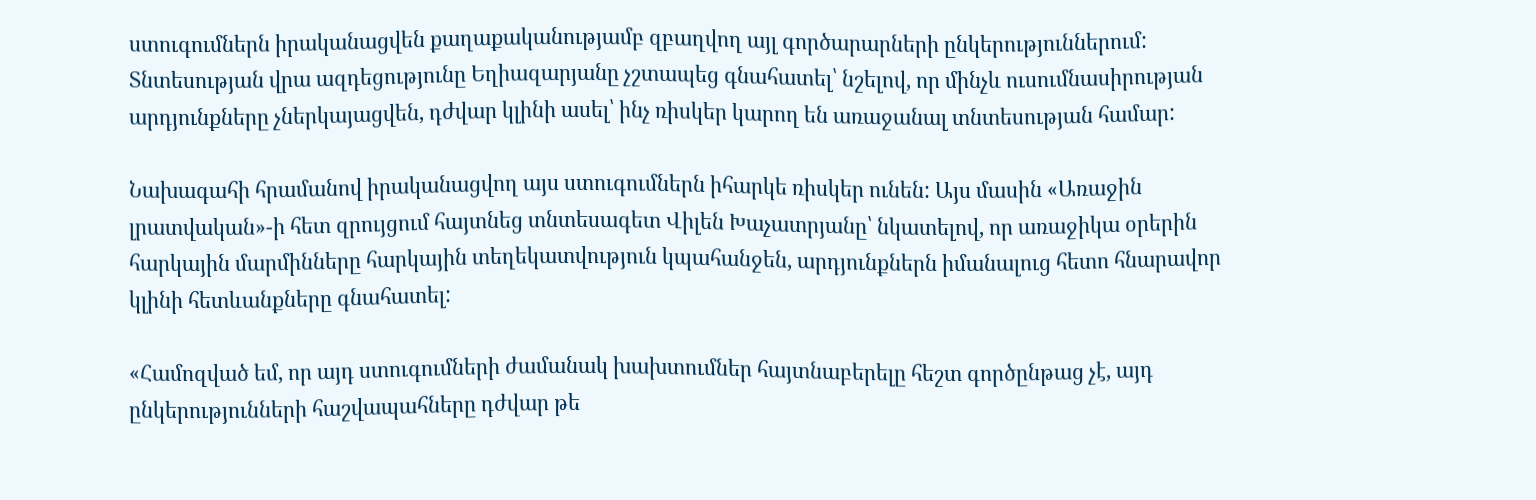ստուգումներն իրականացվեն քաղաքականությամբ զբաղվող այլ գործարարների ընկերություններում: Տնտեսության վրա ազդեցությունը Եղիազարյանը չշտապեց գնահատել՝ նշելով, որ մինչև ուսումնասիրության արդյունքները չներկայացվեն, դժվար կլինի ասել՝ ինչ ռիսկեր կարող են առաջանալ տնտեսության համար:

Նախագահի հրամանով իրականացվող այս ստուգումներն իհարկե ռիսկեր ունեն: Այս մասին «Առաջին լրատվական»-ի հետ զրույցում հայտնեց տնտեսագետ Վիլեն Խաչատրյանը՝ նկատելով, որ առաջիկա օրերին հարկային մարմինները հարկային տեղեկատվություն կպահանջեն, արդյունքներն իմանալուց հետո հնարավոր կլինի հետևանքները գնահատել:

«Համոզված եմ, որ այդ ստուգումների ժամանակ խախտումներ հայտնաբերելը հեշտ գործընթաց չէ, այդ ընկերությունների հաշվապահները դժվար թե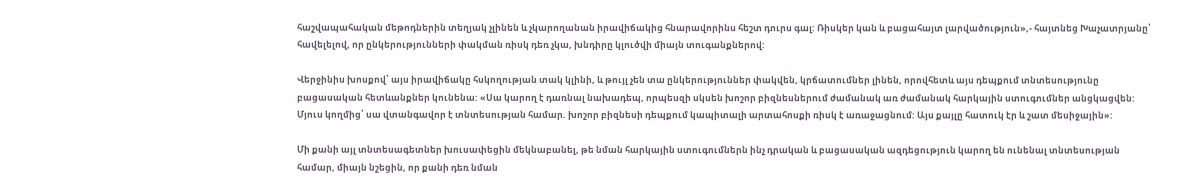հաշվապահական մեթոդներին տեղյակ չլինեն և չկարողանան իրավիճակից հնարավորինս հեշտ դուրս գալ: Ռիսկեր կան և բացահայտ լարվածություն»,- հայտնեց Խաչատրյանը՝ հավելելով, որ ընկերությունների փակման ռիսկ դեռ չկա, խնդիրը կլուծվի միայն տուգանքներով:

Վերջինիս խոսքով՝ այս իրավիճակը հսկողության տակ կլինի, և թույլ չեն տա ընկերություններ փակվեն, կրճատումներ լինեն, որովհետև այս դեպքում տնտեսությունը բացասական հետևանքներ կունենա: «Սա կարող է դառնալ նախադեպ, որպեսզի սկսեն խոշոր բիզնեսներում ժամանակ առ ժամանակ հարկային ստուգումներ անցկացվեն: Մյուս կողմից՝ սա վտանգավոր է տնտեսության համար. խոշոր բիզնեսի դեպքում կապիտալի արտահոսքի ռիսկ է առաջացնում: Այս քայլը հատուկ էր և շատ մեսիջային»:

Մի քանի այլ տնտեսագետներ խուսափեցին մեկնաբանել, թե նման հարկային ստուգումներն ինչ դրական և բացասական ազդեցություն կարող են ունենալ տնտեսության համար, միայն նշեցին, որ քանի դեռ նման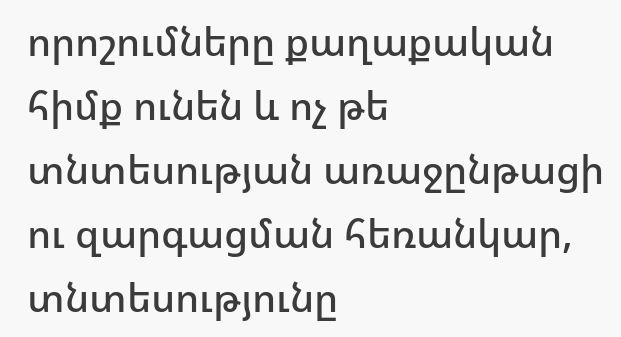որոշումները քաղաքական հիմք ունեն և ոչ թե տնտեսության առաջընթացի ու զարգացման հեռանկար, տնտեսությունը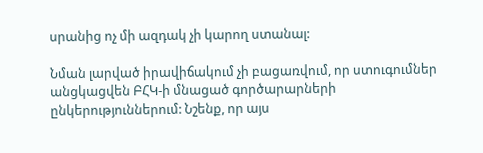սրանից ոչ մի ազդակ չի կարող ստանալ:

Նման լարված իրավիճակում չի բացառվում, որ ստուգումներ անցկացվեն ԲՀԿ-ի մնացած գործարարների ընկերություններում: Նշենք, որ այս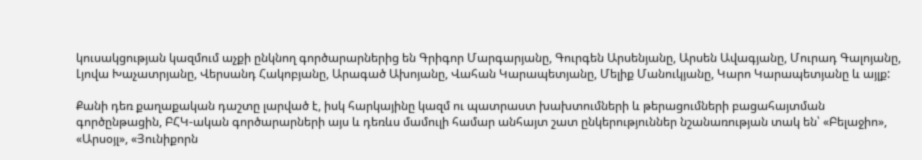կուսակցության կազմում աչքի ընկնող գործարարներից են Գրիգոր Մարգարյանը, Գուրգեն Արսենյանը, Արսեն Ավագյանը, Մուրադ Գալոյանը, Լյովա Խաչատրյանը, Վերսանդ Հակոբյանը, Արագած Ախոյանը, Վահան Կարապետյանը, Մելիք Մանուկյանը, Կարո Կարապետյանը և այլք:

Քանի դեռ քաղաքական դաշտը լարված է, իսկ հարկայինը կազմ ու պատրաստ խախտումների և թերացումների բացահայտման գործընթացին, ԲՀԿ-ական գործարարների այս և դեռևս մամուլի համար անհայտ շատ ընկերություններ նշանառության տակ են՝ «Բելաջիո», «Արսօյլ», «Յունիքորն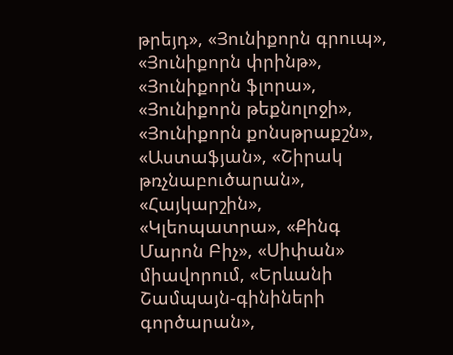թրեյդ», «Յունիքորն գրուպ», «Յունիքորն փրինթ», «Յունիքորն ֆլորա», «Յունիքորն թեքնոլոջի», «Յունիքորն քոնսթրաքշն», «Աստաֆյան», «Շիրակ թռչնաբուծարան», «Հայկարշին», «Կլեոպատրա», «Քինգ Մարոն Բիչ», «Սիփան» միավորում, «Երևանի Շամպայն-գինիների գործարան»,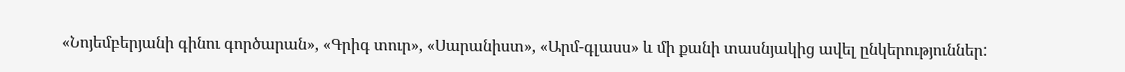«Նոյեմբերյանի գինու գործարան», «Գրիգ տուր», «Սարանիստ», «Արմ-գլասս» և մի քանի տասնյակից ավել ընկերություններ: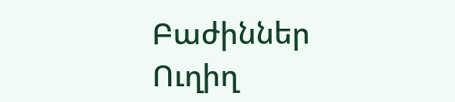Բաժիններ
Ուղիղ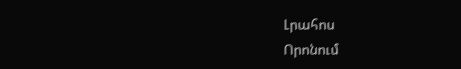Լրահոս
Որոնում